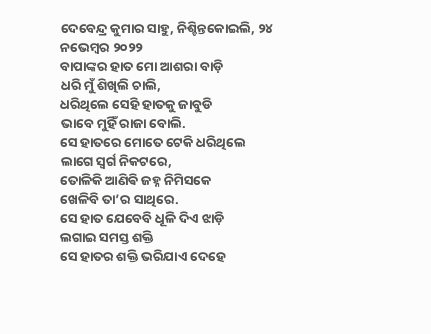ଦେବେନ୍ଦ୍ର କୁମାର ସାହୁ, ନିଶ୍ଚିନ୍ତକୋଇଲି, ୨୪ ନଭେମ୍ବର ୨୦୨୨
ବାପାଙ୍କର ହାତ ମୋ ଆଶରା ବାଡ଼ି
ଧରି ମୁଁ ଶିଖିଲି ଚାଲି,
ଧରିଥିଲେ ସେହି ହାତକୁ ଜାବୁଡି
ଭାବେ ମୁହିଁ ରାଜା ବୋଲି.
ସେ ହାତରେ ମୋତେ ଟେକି ଧରିଥିଲେ
ଲାଗେ ସ୍ୱର୍ଗ ନିକଟରେ,
ତୋଳିକି ଆଣିଵି ଜହ୍ନ ନିମିସକେ
ଖେଳିବି ତା’ର ସାଥିରେ.
ସେ ହାତ ଯେବେବି ଧୂଳି ଦିଏ ଝାଡ଼ି
ଲଗାଇ ସମସ୍ତ ଶକ୍ତି
ସେ ହାତର ଶକ୍ତି ଭରିଯାଏ ଦେହେ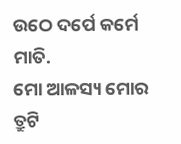ଉଠେ ଦର୍ପେ କର୍ମେ ମାତି.
ମୋ ଆଳସ୍ୟ ମୋର ତ୍ରୁଟି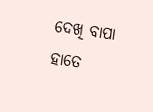ଦେଖି ବାପା
ହାତେ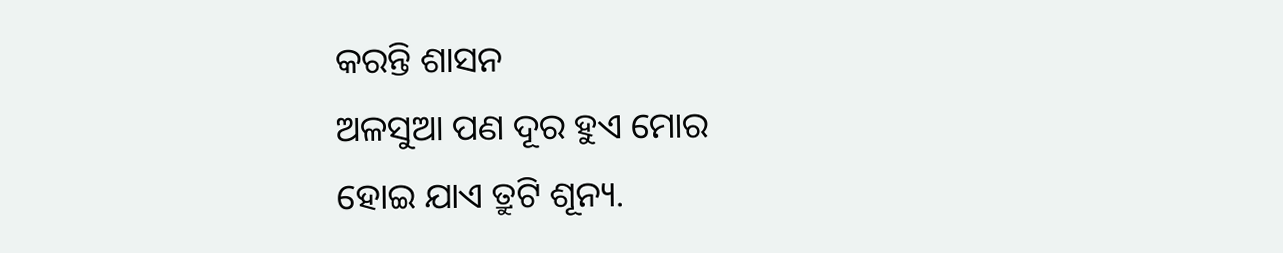କରନ୍ତି ଶାସନ
ଅଳସୁଆ ପଣ ଦୂର ହୁଏ ମୋର
ହୋଇ ଯାଏ ତ୍ରୁଟି ଶୂନ୍ୟ.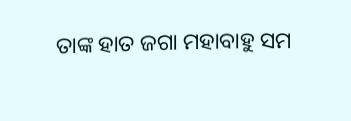ତାଙ୍କ ହାତ ଜଗା ମହାବାହୁ ସମ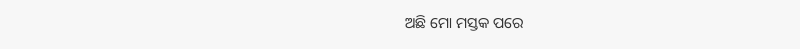ଅଛି ମୋ ମସ୍ତକ ପରେ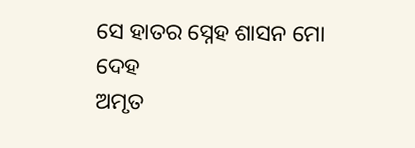ସେ ହାତର ସ୍ନେହ ଶାସନ ମୋ ଦେହ
ଅମୃତ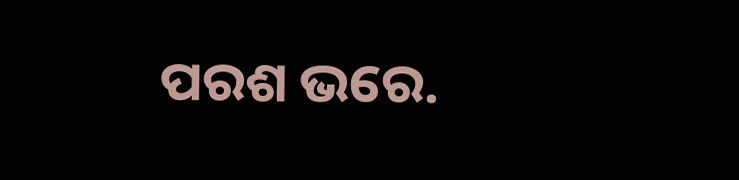ପରଶ ଭରେ.